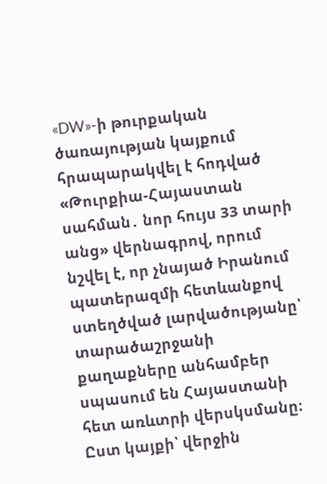«DW»-ի թուրքական ծառայության կայքում հրապարակվել է հոդված «Թուրքիա-Հայաստան սահման․ նոր հույս 33 տարի անց» վերնագրով, որում նշվել է, որ չնայած Իրանում պատերազմի հետևանքով ստեղծված լարվածությանը՝ տարածաշրջանի քաղաքները անհամբեր սպասում են Հայաստանի հետ առևտրի վերսկսմանը։ Ըստ կայքի՝ վերջին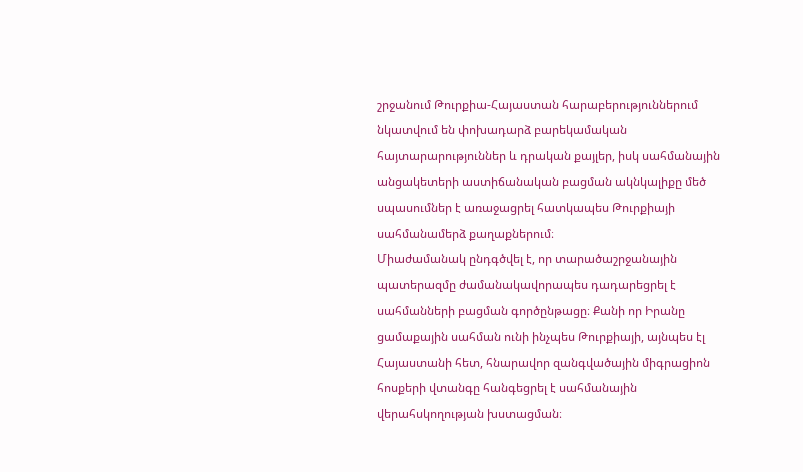շրջանում Թուրքիա-Հայաստան հարաբերություններում նկատվում են փոխադարձ բարեկամական հայտարարություններ և դրական քայլեր, իսկ սահմանային անցակետերի աստիճանական բացման ակնկալիքը մեծ սպասումներ է առաջացրել հատկապես Թուրքիայի սահմանամերձ քաղաքներում։
Միաժամանակ ընդգծվել է, որ տարածաշրջանային պատերազմը ժամանակավորապես դադարեցրել է սահմանների բացման գործընթացը։ Քանի որ Իրանը ցամաքային սահման ունի ինչպես Թուրքիայի, այնպես էլ Հայաստանի հետ, հնարավոր զանգվածային միգրացիոն հոսքերի վտանգը հանգեցրել է սահմանային վերահսկողության խստացման։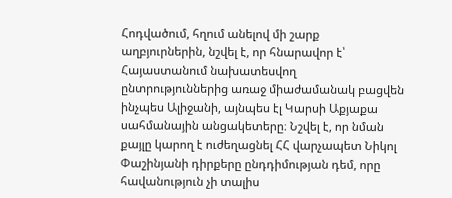Հոդվածում, հղում անելով մի շարք աղբյուրներին, նշվել է, որ հնարավոր է՝ Հայաստանում նախատեսվող ընտրություններից առաջ միաժամանակ բացվեն ինչպես Ալիջանի, այնպես էլ Կարսի Աքյաքա սահմանային անցակետերը։ Նշվել է, որ նման քայլը կարող է ուժեղացնել ՀՀ վարչապետ Նիկոլ Փաշինյանի դիրքերը ընդդիմության դեմ, որը հավանություն չի տալիս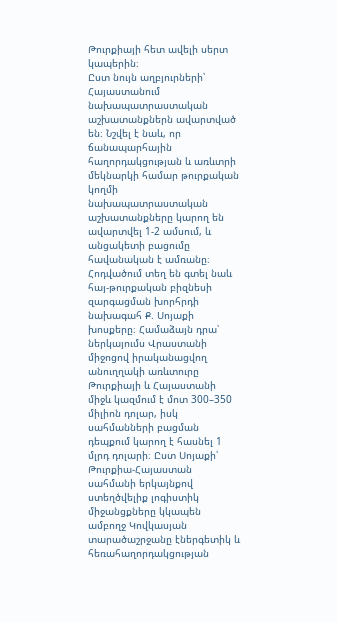Թուրքիայի հետ ավելի սերտ կապերին։
Ըստ նույն աղբյուրների՝ Հայաստանում նախապատրաստական աշխատանքներն ավարտված են։ Նշվել է նաև, որ ճանապարհային հաղորդակցության և առևտրի մեկնարկի համար թուրքական կողմի նախապատրաստական աշխատանքները կարող են ավարտվել 1-2 ամսում, և անցակետի բացումը հավանական է ամռանը։
Հոդվածում տեղ են գտել նաև հայ-թուրքական բիզնեսի զարգացման խորհրդի նախագահ Ք. Սոյաքի խոսքերը։ Համաձայն դրա՝ ներկայումս Վրաստանի միջոցով իրականացվող անուղղակի առևտուրը Թուրքիայի և Հայաստանի միջև կազմում է մոտ 300–350 միլիոն դոլար, իսկ սահմանների բացման դեպքում կարող է հասնել 1 մլրդ դոլարի։ Ըստ Սոյաքի՝ Թուրքիա-Հայաստան սահմանի երկայնքով ստեղծվելիք լոգիստիկ միջանցքները կկապեն ամբողջ Կովկասյան տարածաշրջանը էներգետիկ և հեռահաղորդակցության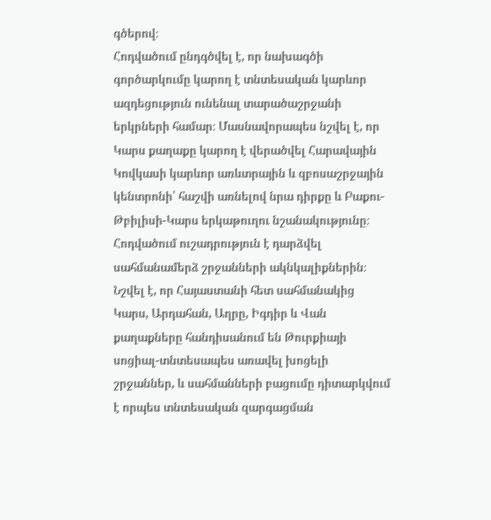գծերով։
Հոդվածում ընդգծվել է, որ նախագծի գործարկումը կարող է տնտեսական կարևոր ազդեցություն ունենալ տարածաշրջանի երկրների համար։ Մասնավորապես նշվել է, որ Կարս քաղաքը կարող է վերածվել Հարավային Կովկասի կարևոր առևտրային և զբոսաշրջային կենտրոնի՝ հաշվի առնելով նրա դիրքը և Բաքու-Թբիլիսի-Կարս երկաթուղու նշանակությունը։
Հոդվածում ուշադրություն է դարձվել սահմանամերձ շրջանների ակնկալիքներին։ Նշվել է, որ Հայաստանի հետ սահմանակից Կարս, Արդահան, Աղրը, Իգդիր և Վան քաղաքները հանդիսանում են Թուրքիայի սոցիալ-տնտեսապես առավել խոցելի շրջաններ, և սահմանների բացումը դիտարկվում է որպես տնտեսական զարգացման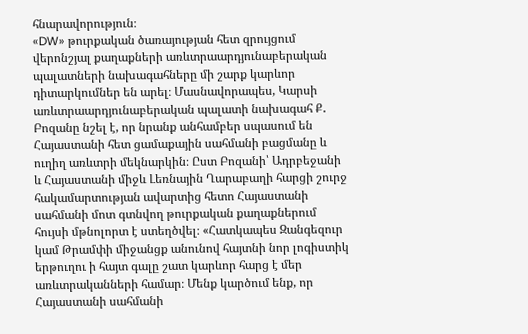հնարավորություն։
«DW» թուրքական ծառայության հետ զրույցում վերոնշյալ քաղաքների առևտրաարդյունաբերական պալատների նախագահները մի շարք կարևոր դիտարկումներ են արել։ Մասնավորապես, Կարսի առևտրաարդյունաբերական պալատի նախագահ Ք․ Բոզանը նշել է, որ նրանք անհամբեր սպասում են Հայաստանի հետ ցամաքային սահմանի բացմանը և ուղիղ առևտրի մեկնարկին։ Ըստ Բոզանի՝ Ադրբեջանի և Հայաստանի միջև Լեռնային Ղարաբաղի հարցի շուրջ հակամարտության ավարտից հետո Հայաստանի սահմանի մոտ գտնվող թուրքական քաղաքներում հույսի մթնոլորտ է ստեղծվել։ «Հատկապես Զանգեզուր կամ Թրամփի միջանցք անունով հայտնի նոր լոգիստիկ երթուղու ի հայտ գալը շատ կարևոր հարց է մեր առևտրականների համար։ Մենք կարծում ենք, որ Հայաստանի սահմանի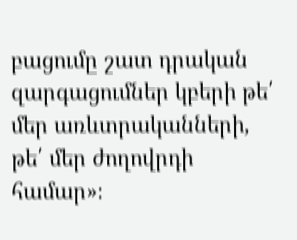բացումը շատ դրական զարգացումներ կբերի թե՛ մեր առևտրականների, թե՛ մեր ժողովրդի համար»։